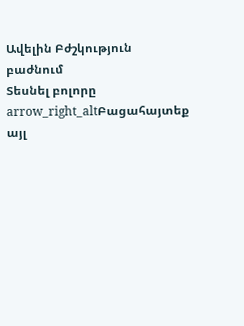Ավելին Բժշկություն բաժնում
Տեսնել բոլորը arrow_right_altԲացահայտեք այլ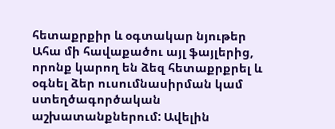հետաքրքիր և օգտակար նյութեր
Ահա մի հավաքածու այլ ֆայլերից, որոնք կարող են ձեզ հետաքրքրել և օգնել ձեր ուսումնասիրման կամ ստեղծագործական աշխատանքներում: Ավելին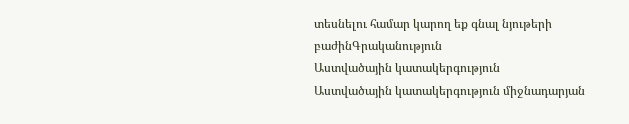տեսնելու համար կարող եք գնալ նյութերի բաժինԳրականություն
Աստվածային կատակերգություն
Աստվածային կատակերգություն միջնադարյան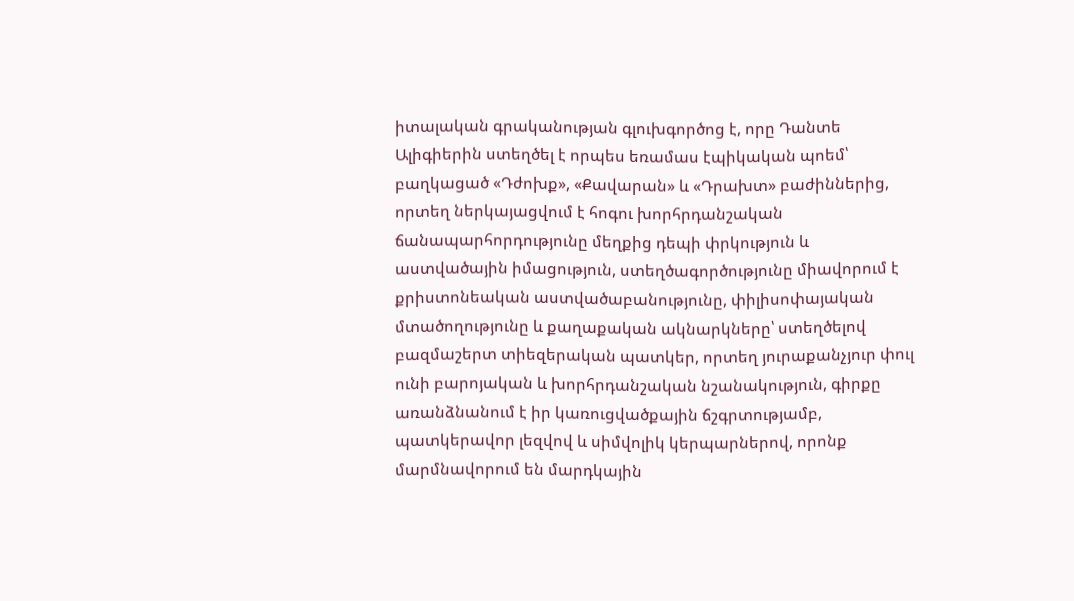իտալական գրականության գլուխգործոց է, որը Դանտե Ալիգիերին ստեղծել է որպես եռամաս էպիկական պոեմ՝ բաղկացած «Դժոխք», «Քավարան» և «Դրախտ» բաժիններից, որտեղ ներկայացվում է հոգու խորհրդանշական ճանապարհորդությունը մեղքից դեպի փրկություն և աստվածային իմացություն, ստեղծագործությունը միավորում է քրիստոնեական աստվածաբանությունը, փիլիսոփայական մտածողությունը և քաղաքական ակնարկները՝ ստեղծելով բազմաշերտ տիեզերական պատկեր, որտեղ յուրաքանչյուր փուլ ունի բարոյական և խորհրդանշական նշանակություն, գիրքը առանձնանում է իր կառուցվածքային ճշգրտությամբ, պատկերավոր լեզվով և սիմվոլիկ կերպարներով, որոնք մարմնավորում են մարդկային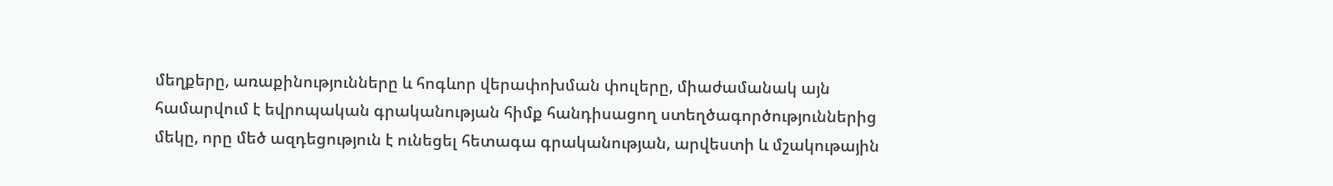մեղքերը, առաքինությունները և հոգևոր վերափոխման փուլերը, միաժամանակ այն համարվում է եվրոպական գրականության հիմք հանդիսացող ստեղծագործություններից մեկը, որը մեծ ազդեցություն է ունեցել հետագա գրականության, արվեստի և մշակութային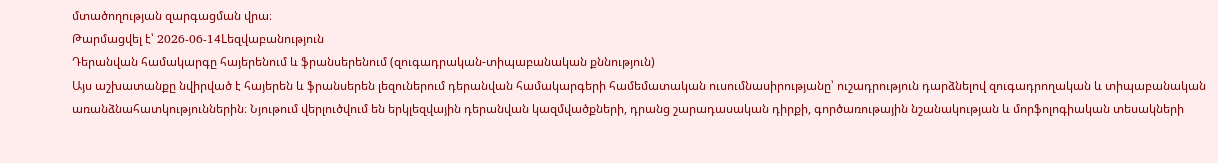մտածողության զարգացման վրա։
Թարմացվել է՝ 2026-06-14Lեզվաբանություն
Դերանվան համակարգը հայերենում և ֆրանսերենում (զուգադրական-տիպաբանական քննություն)
Այս աշխատանքը նվիրված է հայերեն և ֆրանսերեն լեզուներում դերանվան համակարգերի համեմատական ուսումնասիրությանը՝ ուշադրություն դարձնելով զուգադրողական և տիպաբանական առանձնահատկություններին։ Նյութում վերլուծվում են երկլեզվային դերանվան կազմվածքների, դրանց շարադասական դիրքի, գործառութային նշանակության և մորֆոլոգիական տեսակների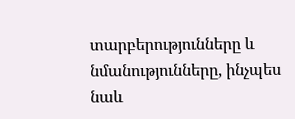տարբերությունները և նմանությունները, ինչպես նաև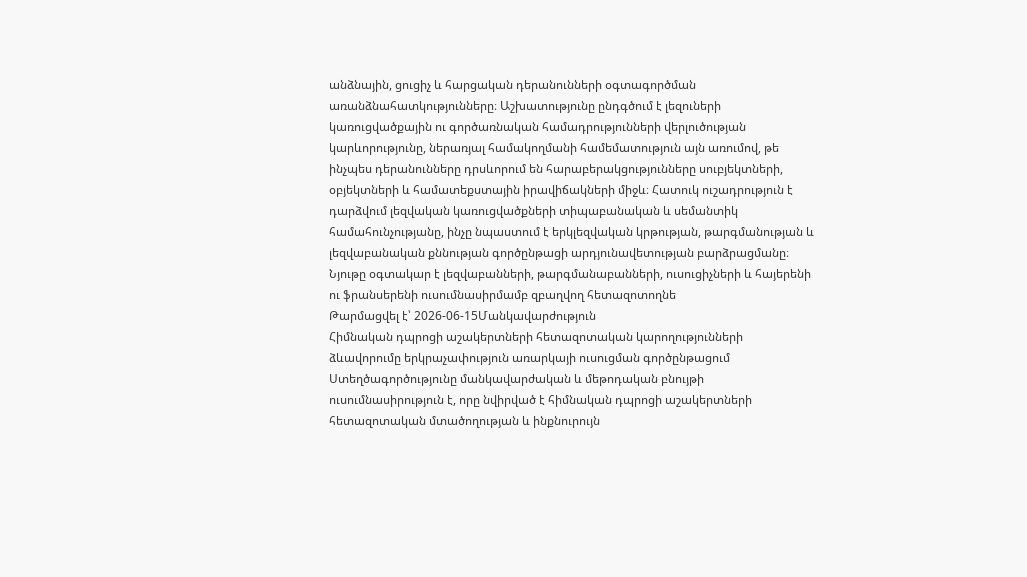անձնային, ցուցիչ և հարցական դերանունների օգտագործման առանձնահատկությունները։ Աշխատությունը ընդգծում է լեզուների կառուցվածքային ու գործառնական համադրությունների վերլուծության կարևորությունը, ներառյալ համակողմանի համեմատություն այն առումով, թե ինչպես դերանունները դրսևորում են հարաբերակցությունները սուբյեկտների, օբյեկտների և համատեքստային իրավիճակների միջև։ Հատուկ ուշադրություն է դարձվում լեզվական կառուցվածքների տիպաբանական և սեմանտիկ համահունչությանը, ինչը նպաստում է երկլեզվական կրթության, թարգմանության և լեզվաբանական քննության գործընթացի արդյունավետության բարձրացմանը։ Նյութը օգտակար է լեզվաբանների, թարգմանաբանների, ուսուցիչների և հայերենի ու ֆրանսերենի ուսումնասիրմամբ զբաղվող հետազոտողնե
Թարմացվել է՝ 2026-06-15Մանկավարժություն
Հիմնական դպրոցի աշակերտների հետազոտական կարողությունների ձևավորումը երկրաչափություն առարկայի ուսուցման գործընթացում
Ստեղծագործությունը մանկավարժական և մեթոդական բնույթի ուսումնասիրություն է, որը նվիրված է հիմնական դպրոցի աշակերտների հետազոտական մտածողության և ինքնուրույն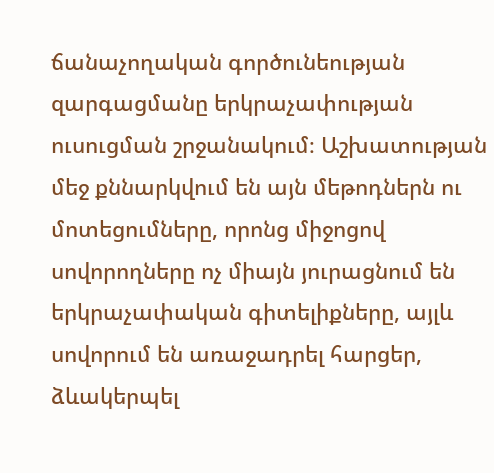ճանաչողական գործունեության զարգացմանը երկրաչափության ուսուցման շրջանակում։ Աշխատության մեջ քննարկվում են այն մեթոդներն ու մոտեցումները, որոնց միջոցով սովորողները ոչ միայն յուրացնում են երկրաչափական գիտելիքները, այլև սովորում են առաջադրել հարցեր, ձևակերպել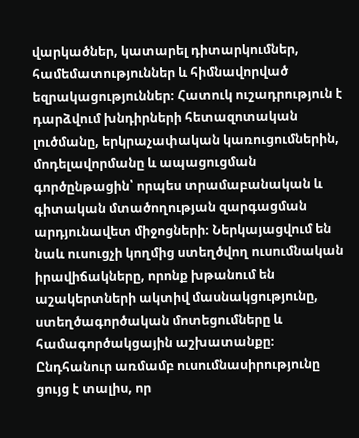վարկածներ, կատարել դիտարկումներ, համեմատություններ և հիմնավորված եզրակացություններ։ Հատուկ ուշադրություն է դարձվում խնդիրների հետազոտական լուծմանը, երկրաչափական կառուցումներին, մոդելավորմանը և ապացուցման գործընթացին՝ որպես տրամաբանական և գիտական մտածողության զարգացման արդյունավետ միջոցների։ Ներկայացվում են նաև ուսուցչի կողմից ստեղծվող ուսումնական իրավիճակները, որոնք խթանում են աշակերտների ակտիվ մասնակցությունը, ստեղծագործական մոտեցումները և համագործակցային աշխատանքը։ Ընդհանուր առմամբ ուսումնասիրությունը ցույց է տալիս, որ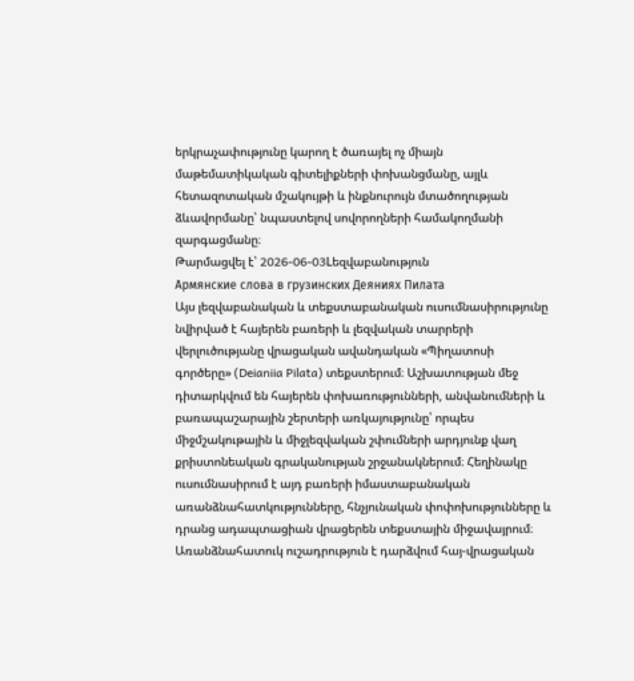երկրաչափությունը կարող է ծառայել ոչ միայն մաթեմատիկական գիտելիքների փոխանցմանը, այլև հետազոտական մշակույթի և ինքնուրույն մտածողության ձևավորմանը՝ նպաստելով սովորողների համակողմանի զարգացմանը։
Թարմացվել է՝ 2026-06-03Lեզվաբանություն
Армянские слова в грузинских Деяниях Пилата
Այս լեզվաբանական և տեքստաբանական ուսումնասիրությունը նվիրված է հայերեն բառերի և լեզվական տարրերի վերլուծությանը վրացական ավանդական «Պիղատոսի գործերը» (Deianiia Pilata) տեքստերում։ Աշխատության մեջ դիտարկվում են հայերեն փոխառությունների, անվանումների և բառապաշարային շերտերի առկայությունը՝ որպես միջմշակութային և միջլեզվական շփումների արդյունք վաղ քրիստոնեական գրականության շրջանակներում։ Հեղինակը ուսումնասիրում է այդ բառերի իմաստաբանական առանձնահատկությունները, հնչյունական փոփոխությունները և դրանց ադապտացիան վրացերեն տեքստային միջավայրում։ Առանձնահատուկ ուշադրություն է դարձվում հայ-վրացական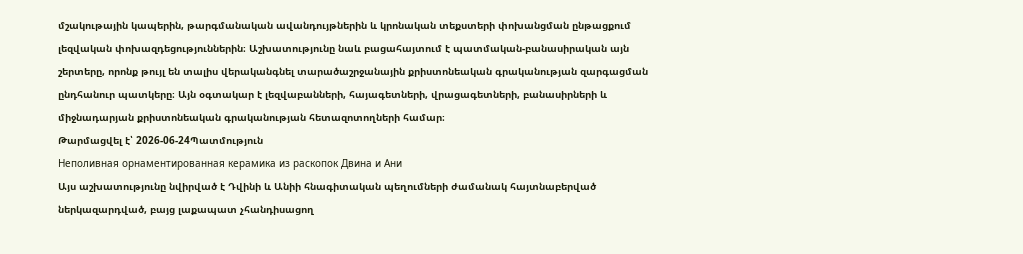մշակութային կապերին, թարգմանական ավանդույթներին և կրոնական տեքստերի փոխանցման ընթացքում լեզվական փոխազդեցություններին։ Աշխատությունը նաև բացահայտում է պատմական-բանասիրական այն շերտերը, որոնք թույլ են տալիս վերականգնել տարածաշրջանային քրիստոնեական գրականության զարգացման ընդհանուր պատկերը։ Այն օգտակար է լեզվաբանների, հայագետների, վրացագետների, բանասիրների և միջնադարյան քրիստոնեական գրականության հետազոտողների համար։
Թարմացվել է՝ 2026-06-24Պատմություն
Неполивная орнаментированная керамика из раскопок Двина и Ани
Այս աշխատությունը նվիրված է Դվինի և Անիի հնագիտական պեղումների ժամանակ հայտնաբերված ներկազարդված, բայց լաքապատ չհանդիսացող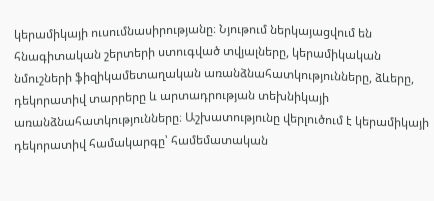կերամիկայի ուսումնասիրությանը։ Նյութում ներկայացվում են հնագիտական շերտերի ստուգված տվյալները, կերամիկական նմուշների ֆիզիկամետաղական առանձնահատկությունները, ձևերը, դեկորատիվ տարրերը և արտադրության տեխնիկայի առանձնահատկությունները։ Աշխատությունը վերլուծում է կերամիկայի դեկորատիվ համակարգը՝ համեմատական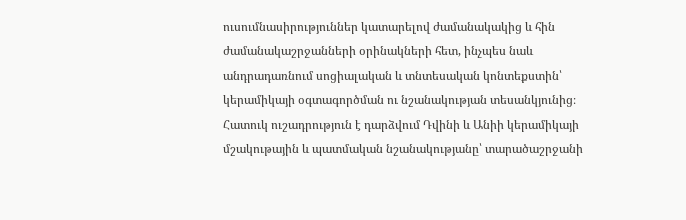ուսումնասիրություններ կատարելով ժամանակակից և հին ժամանակաշրջանների օրինակների հետ, ինչպես նաև անդրադառնում սոցիալական և տնտեսական կոնտեքստին՝ կերամիկայի օգտագործման ու նշանակության տեսանկյունից։ Հատուկ ուշադրություն է դարձվում Դվինի և Անիի կերամիկայի մշակութային և պատմական նշանակությանը՝ տարածաշրջանի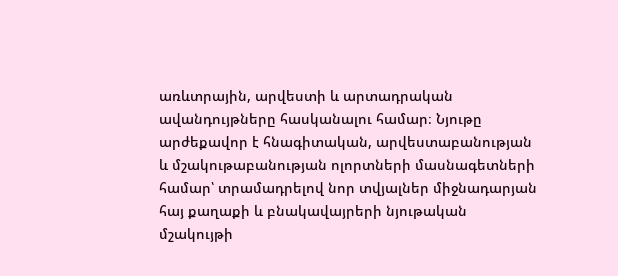առևտրային, արվեստի և արտադրական ավանդույթները հասկանալու համար։ Նյութը արժեքավոր է հնագիտական, արվեստաբանության և մշակութաբանության ոլորտների մասնագետների համար՝ տրամադրելով նոր տվյալներ միջնադարյան հայ քաղաքի և բնակավայրերի նյութական մշակույթի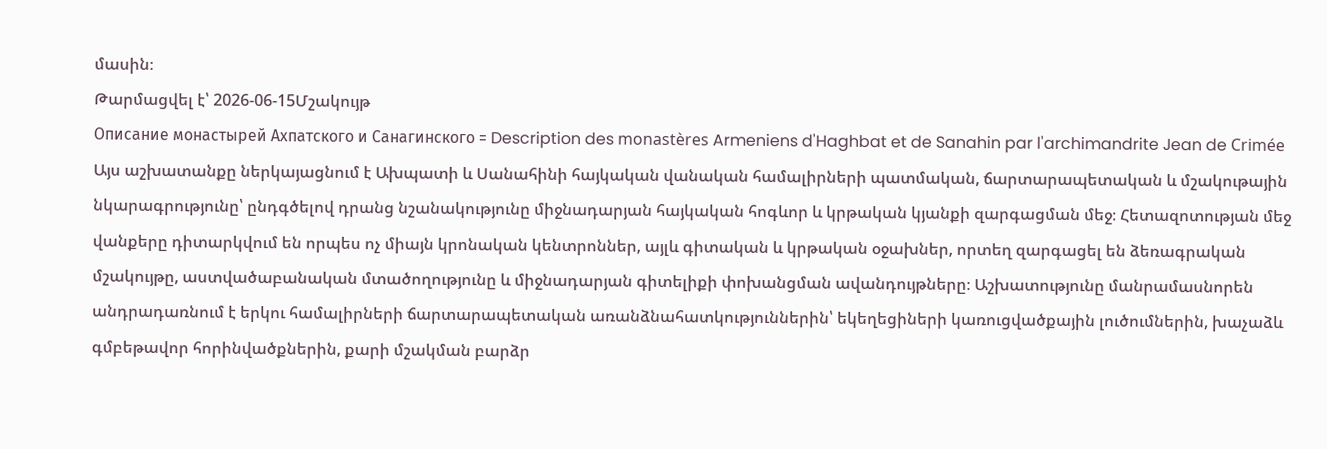մասին։
Թարմացվել է՝ 2026-06-15Մշակույթ
Описание монастырей Ахпатского и Санагинского = Description des monastères Armeniens d'Haghbat et de Sanahin par l'archimandrite Jean de Crimée
Այս աշխատանքը ներկայացնում է Ախպատի և Սանահինի հայկական վանական համալիրների պատմական, ճարտարապետական և մշակութային նկարագրությունը՝ ընդգծելով դրանց նշանակությունը միջնադարյան հայկական հոգևոր և կրթական կյանքի զարգացման մեջ։ Հետազոտության մեջ վանքերը դիտարկվում են որպես ոչ միայն կրոնական կենտրոններ, այլև գիտական և կրթական օջախներ, որտեղ զարգացել են ձեռագրական մշակույթը, աստվածաբանական մտածողությունը և միջնադարյան գիտելիքի փոխանցման ավանդույթները։ Աշխատությունը մանրամասնորեն անդրադառնում է երկու համալիրների ճարտարապետական առանձնահատկություններին՝ եկեղեցիների կառուցվածքային լուծումներին, խաչաձև գմբեթավոր հորինվածքներին, քարի մշակման բարձր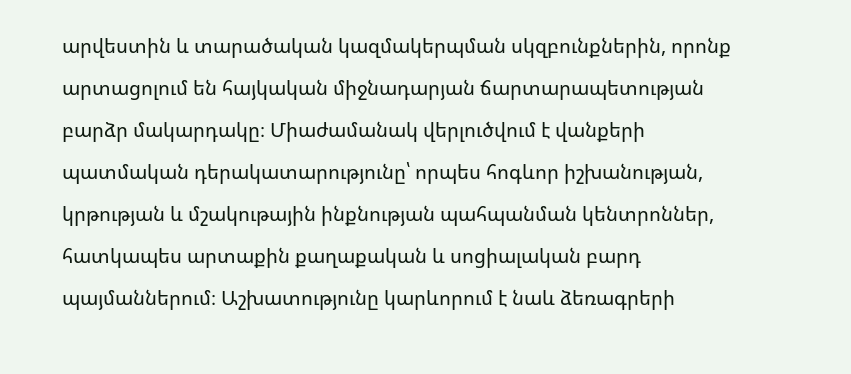արվեստին և տարածական կազմակերպման սկզբունքներին, որոնք արտացոլում են հայկական միջնադարյան ճարտարապետության բարձր մակարդակը։ Միաժամանակ վերլուծվում է վանքերի պատմական դերակատարությունը՝ որպես հոգևոր իշխանության, կրթության և մշակութային ինքնության պահպանման կենտրոններ, հատկապես արտաքին քաղաքական և սոցիալական բարդ պայմաններում։ Աշխատությունը կարևորում է նաև ձեռագրերի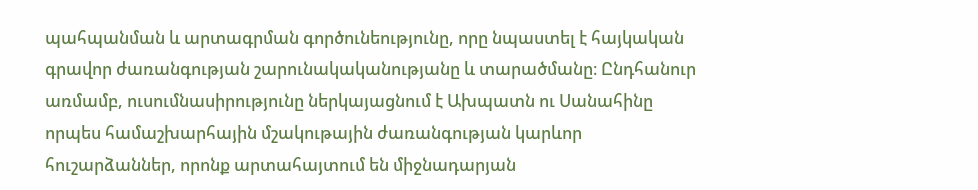պահպանման և արտագրման գործունեությունը, որը նպաստել է հայկական գրավոր ժառանգության շարունակականությանը և տարածմանը։ Ընդհանուր առմամբ, ուսումնասիրությունը ներկայացնում է Ախպատն ու Սանահինը որպես համաշխարհային մշակութային ժառանգության կարևոր հուշարձաններ, որոնք արտահայտում են միջնադարյան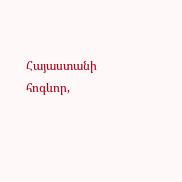Հայաստանի հոգևոր,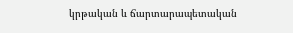կրթական և ճարտարապետական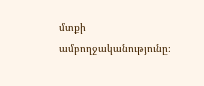մտքի ամբողջականությունը։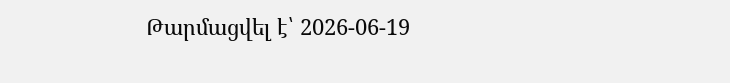Թարմացվել է՝ 2026-06-19